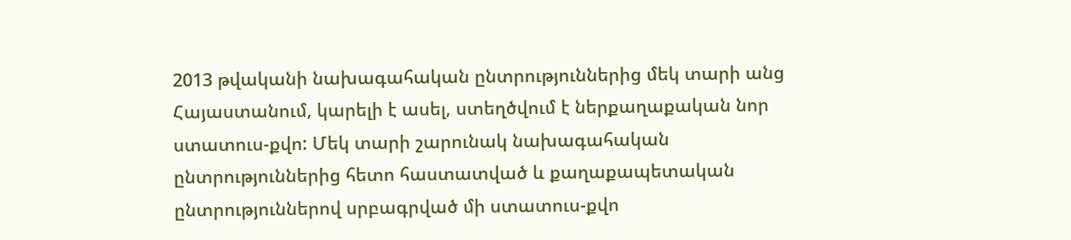2013 թվականի նախագահական ընտրություններից մեկ տարի անց Հայաստանում, կարելի է ասել, ստեղծվում է ներքաղաքական նոր ստատուս-քվո: Մեկ տարի շարունակ նախագահական ընտրություններից հետո հաստատված և քաղաքապետական ընտրություններով սրբագրված մի ստատուս-քվո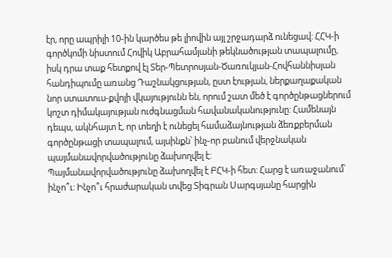էր, որը ապրիլի 10-ին կարծես թե լիովին այլ շրջադարձ ունեցավ: ՀՀԿ-ի գործկոմի նիստում Հովիկ Աբրահամյանի թեկնածության տապալումը, իսկ դրա տաք հետքով էլ Տեր-Պետրոսյան-Ծառուկյան-Հովհաննիսյան հանդիպումը առանց Դաշնակցության, ըստ էության, ներքաղաքական նոր ստատուս-քվոյի վկայությունն են, որում շատ մեծ է գործընթացներում կոշտ դիմակայության ուժգնացման հավանականությունը: Համենայն դեպս, ակնհայտ է, որ տեղի է ունեցել համաձայնության ձեռքբերման գործընթացի տապալում, այսինքն՝ ինչ-որ բանում վերջնական պայմանավորվածությունը ձախողվել է:
Պայմանավորվածությունը ձախողվել է ԲՀԿ-ի հետ: Հարց է առաջանում՝ ինչո՞ւ: Ինչո՞ւ հրաժարական տվեց Տիգրան Սարգսյանը հարցին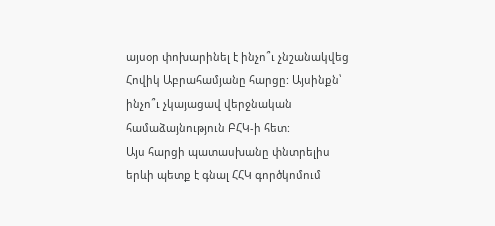այսօր փոխարինել է ինչո՞ւ չնշանակվեց Հովիկ Աբրահամյանը հարցը: Այսինքն՝ ինչո՞ւ չկայացավ վերջնական համաձայնություն ԲՀԿ-ի հետ:
Այս հարցի պատասխանը փնտրելիս երևի պետք է գնալ ՀՀԿ գործկոմում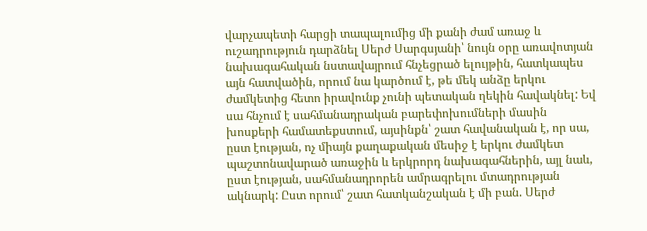վարչապետի հարցի տապալումից մի քանի ժամ առաջ և ուշադրություն դարձնել Սերժ Սարգսյանի՝ նույն օրը առավոտյան նախագահական նստավայրում հնչեցրած ելույթին, հատկապես այն հատվածին, որում նա կարծում է, թե մեկ անձը երկու ժամկետից հետո իրավունք չունի պետական ղեկին հավակնել: Եվ սա հնչում է սահմանադրական բարեփոխումների մասին խոսքերի համատեքստում, այսինքն՝ շատ հավանական է, որ սա, ըստ էության, ոչ միայն քաղաքական մեսիջ է երկու ժամկետ պաշտոնավարած առաջին և երկրորդ նախագահներին, այլ նաև, ըստ էության, սահմանադրորեն ամրագրելու մտադրության ակնարկ: Ըստ որում՝ շատ հատկանշական է մի բան. Սերժ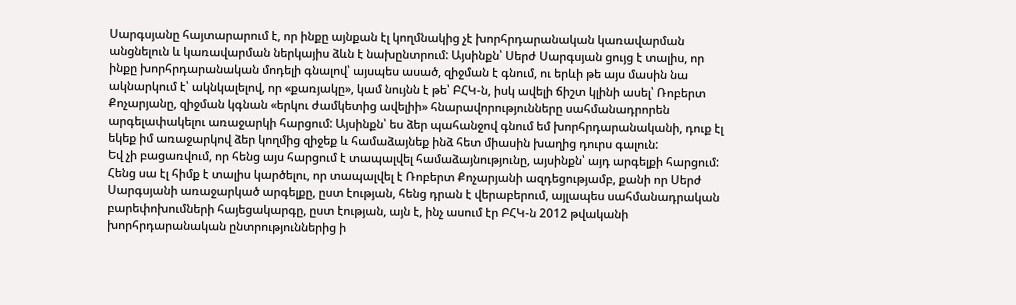Սարգսյանը հայտարարում է, որ ինքը այնքան էլ կողմնակից չէ խորհրդարանական կառավարման անցնելուն և կառավարման ներկայիս ձևն է նախընտրում: Այսինքն՝ Սերժ Սարգսյան ցույց է տալիս, որ ինքը խորհրդարանական մոդելի գնալով՝ այսպես ասած, զիջման է գնում, ու երևի թե այս մասին նա ակնարկում է՝ ակնկալելով, որ «քառյակը», կամ նույնն է թե՝ ԲՀԿ-ն, իսկ ավելի ճիշտ կլինի ասել՝ Ռոբերտ Քոչարյանը, զիջման կգնան «երկու ժամկետից ավելիի» հնարավորությունները սահմանադրորեն արգելափակելու առաջարկի հարցում: Այսինքն՝ ես ձեր պահանջով գնում եմ խորհրդարանականի, դուք էլ եկեք իմ առաջարկով ձեր կողմից զիջեք և համաձայնեք ինձ հետ միասին խաղից դուրս գալուն:
Եվ չի բացառվում, որ հենց այս հարցում է տապալվել համաձայնությունը, այսինքն՝ այդ արգելքի հարցում: Հենց սա էլ հիմք է տալիս կարծելու, որ տապալվել է Ռոբերտ Քոչարյանի ազդեցությամբ, քանի որ Սերժ Սարգսյանի առաջարկած արգելքը, ըստ էության, հենց դրան է վերաբերում, այլապես սահմանադրական բարեփոխումների հայեցակարգը, ըստ էության, այն է, ինչ ասում էր ԲՀԿ-ն 2012 թվականի խորհրդարանական ընտրություններից ի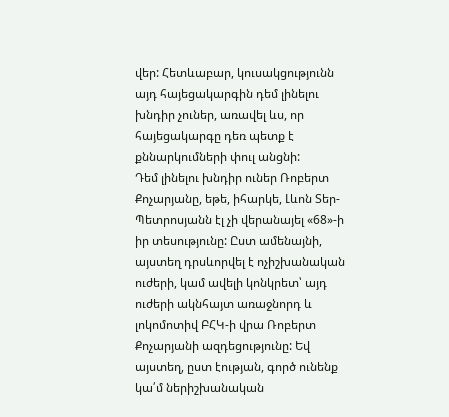վեր: Հետևաբար, կուսակցությունն այդ հայեցակարգին դեմ լինելու խնդիր չուներ, առավել ևս, որ հայեցակարգը դեռ պետք է քննարկումների փուլ անցնի:
Դեմ լինելու խնդիր ուներ Ռոբերտ Քոչարյանը, եթե, իհարկե, Լևոն Տեր-Պետրոսյանն էլ չի վերանայել «68»-ի իր տեսությունը: Ըստ ամենայնի, այստեղ դրսևորվել է ոչիշխանական ուժերի, կամ ավելի կոնկրետ՝ այդ ուժերի ակնհայտ առաջնորդ և լոկոմոտիվ ԲՀԿ-ի վրա Ռոբերտ Քոչարյանի ազդեցությունը: Եվ այստեղ, ըստ էության, գործ ունենք կա՛մ ներիշխանական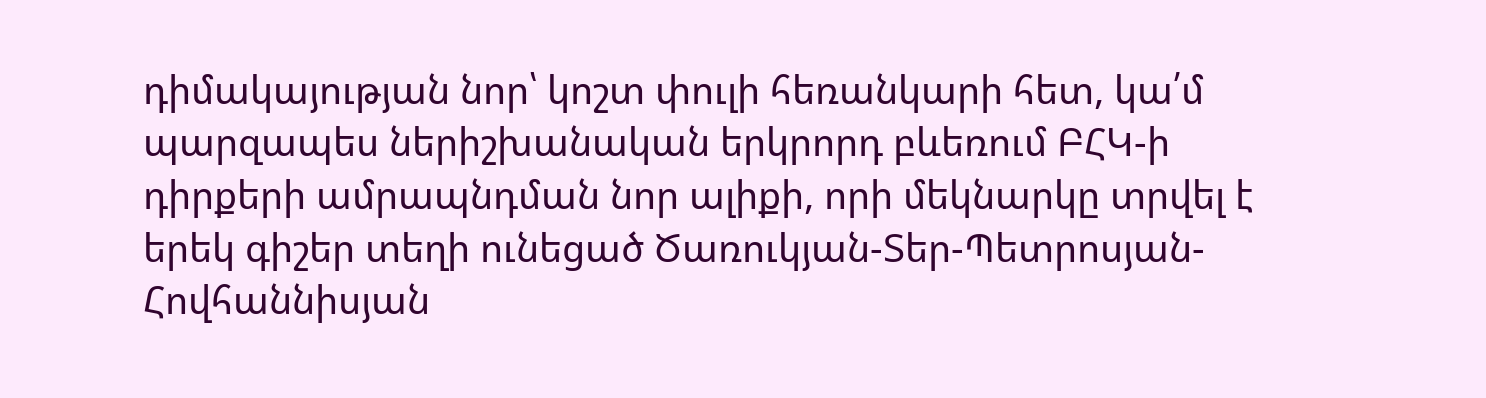դիմակայության նոր՝ կոշտ փուլի հեռանկարի հետ, կա՛մ պարզապես ներիշխանական երկրորդ բևեռում ԲՀԿ-ի դիրքերի ամրապնդման նոր ալիքի, որի մեկնարկը տրվել է երեկ գիշեր տեղի ունեցած Ծառուկյան-Տեր-Պետրոսյան-Հովհաննիսյան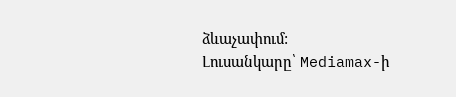ձևաչափում:
Լուսանկարը՝ Mediamax-ի